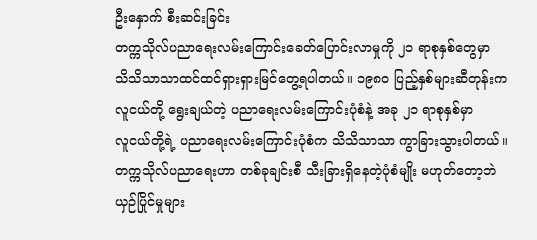ဦးနှောက် စီးဆင်းခြင်း
တက္ကသိုလ်ပညာရေးလမ်းကြောင်းခေတ်ပြောင်းလာမှုကို ၂၁ ရာစုနှစ်တွေမှာ
သိသိသာသာထင်ထင်ရှားရှားမြင်တွေ့ရပါတယ်။ ၁၉၈၀ ပြည့်နှစ်များဆီတုန်းက
လူငယ်တို့ ရွေးချယ်တဲ့ ပညာရေးလမ်းကြောင်းပုံစံနဲ့ အခု ၂၁ ရာစုနှစ်မှာ
လူငယ်တို့ရဲ့ ပညာရေးလမ်းကြောင်းပုံစံက သိသိသာသာ ကွာခြားသွားပါတယ်။
တက္ကသိုလ်ပညာရေးဟာ တစ်ခုချင်းစီ သီးခြားရှိနေတဲ့ပုံစံမျိုး မဟုတ်တော့ဘဲ
ယှဉ်ပြိုင်မှုများ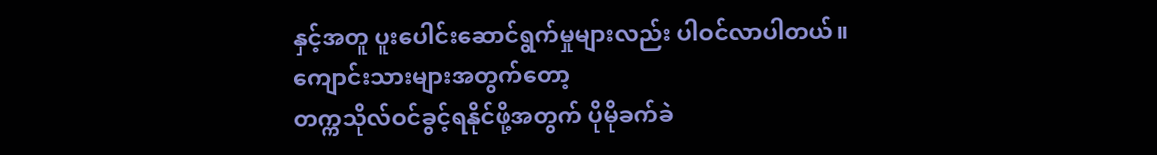နှင့်အတူ ပူးပေါင်းဆောင်ရွက်မှုများလည်း ပါဝင်လာပါတယ်။
ကျောင်းသားများအတွက်တော့
တက္ကသိုလ်ဝင်ခွင့်ရနိုင်ဖို့အတွက် ပိုမိုခက်ခဲ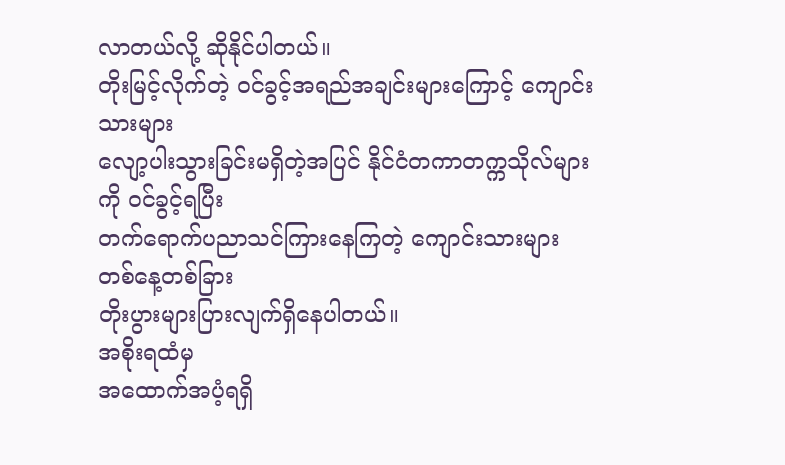လာတယ်လို့ ဆိုနိုင်ပါတယ်။
တိုးမြင့်လိုက်တဲ့ ဝင်ခွင့်အရည်အချင်းများကြောင့် ကျောင်းသားများ
လျော့ပါးသွားခြင်းမရှိတဲ့အပြင် နိုင်ငံတကာတက္ကသိုလ်များကို ဝင်ခွင့်ရပြီး
တက်ရောက်ပညာသင်ကြားနေကြတဲ့ ကျောင်းသားများ တစ်နေ့တစ်ခြား
တိုးပွားများပြားလျက်ရှိနေပါတယ်။
အစိုးရထံမှ
အထောက်အပံ့ရရှိ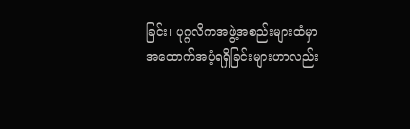ခြင်း၊ ပုဂ္ဂလိကအဖွဲ့အစည်းများထံမှာ
အထောက်အပံ့ရရှိခြင်းများဟာလည်း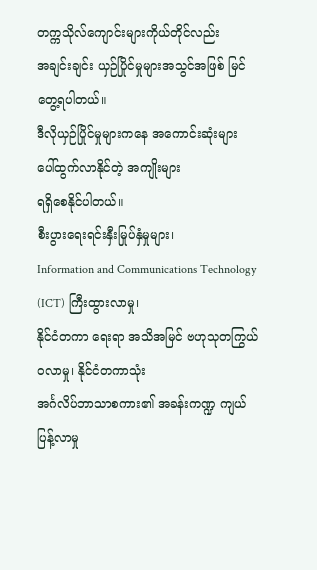တက္ကသိုလ်ကျောင်းများကိုယ်တိုင်လည်း
အချင်းချင်း ယှဉ်ပြိုင်မှုများအသွင်အဖြစ် မြင်တွေ့ရပါတယ်။
ဒီလိုယှဉ်ပြိုင်မှုများကနေ အကောင်းဆုံးများ ပေါ်ထွက်လာနိုင်တဲ့ အကျိုးများ
ရရှိစေနိုင်ပါတယ်။
စီးပွားရေးရင်းနှီးမြုပ်နှံမှုများ၊
Information and Communications Technology (ICT) ကြီးထွားလာမှု၊
နိုင်ငံတကာ ရေးရာ အသိအမြင် ဗဟုသုတကြွယ်ဝလာမှု၊ နိုင်ငံတကာသုံး
အင်္ဂလိပ်ဘာသာစကား၏ အခန်းကဏ္ဍ ကျယ်ပြန့်လာမှု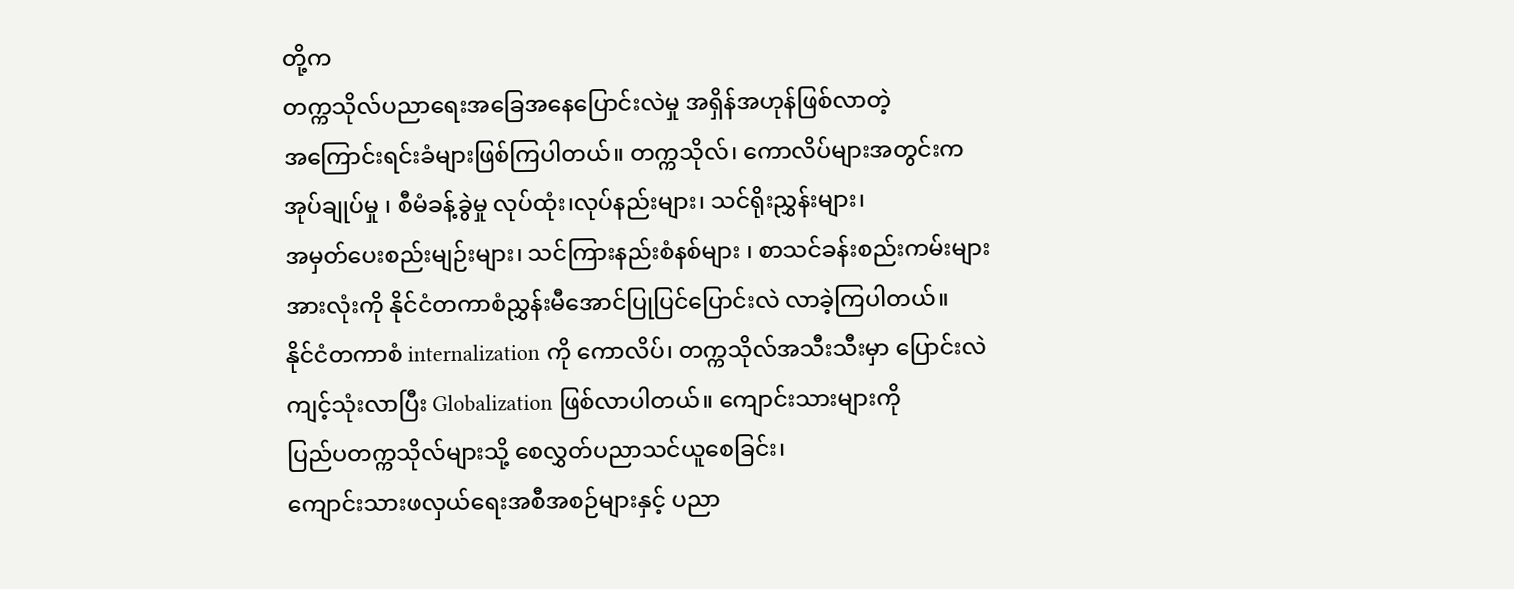တို့က
တက္ကသိုလ်ပညာရေးအခြေအနေပြောင်းလဲမှု အရှိန်အဟုန်ဖြစ်လာတဲ့
အကြောင်းရင်းခံများဖြစ်ကြပါတယ်။ တက္ကသိုလ်၊ ကောလိပ်များအတွင်းက
အုပ်ချုပ်မှု ၊ စီမံခန့်ခွဲမှု လုပ်ထုံး၊လုပ်နည်းများ၊ သင်ရိုးညွှန်းများ၊
အမှတ်ပေးစည်းမျဉ်းများ၊ သင်ကြားနည်းစံနစ်များ ၊ စာသင်ခန်းစည်းကမ်းများ
အားလုံးကို နိုင်ငံတကာစံညွှန်းမီအောင်ပြုပြင်ပြောင်းလဲ လာခဲ့ကြပါတယ်။
နိုင်ငံတကာစံ internalization ကို ကောလိပ်၊ တက္ကသိုလ်အသီးသီးမှာ ပြောင်းလဲ
ကျင့်သုံးလာပြီး Globalization ဖြစ်လာပါတယ်။ ကျောင်းသားများကို
ပြည်ပတက္ကသိုလ်များသို့ စေလွှတ်ပညာသင်ယူစေခြင်း၊
ကျောင်းသားဖလှယ်ရေးအစီအစဉ်များနှင့် ပညာ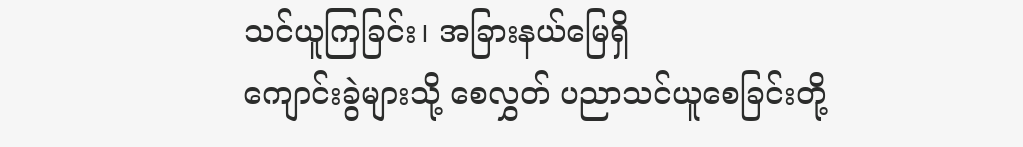သင်ယူကြခြင်း၊ အခြားနယ်မြေရှိ
ကျောင်းခွဲများသို့ စေလွှတ် ပညာသင်ယူစေခြင်းတို့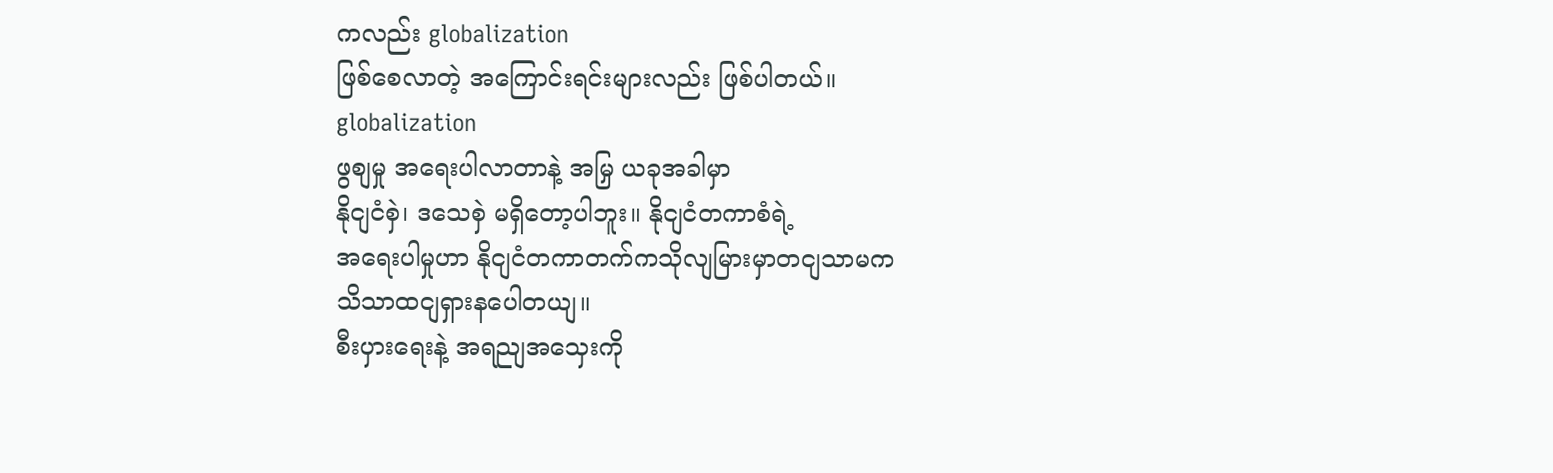ကလည်း globalization
ဖြစ်စေလာတဲ့ အကြောင်းရင်းများလည်း ဖြစ်ပါတယ်။
globalization
ဖွစျမှု အရေးပါလာတာနဲ့ အမြှ ယခုအခါမှာ
နိုငျငံစှဲ၊ ဒသေစှဲ မရှိတော့ပါဘူး။ နိုငျငံတကာစံရဲ့
အရေးပါမှုဟာ နိုငျငံတကာတက်ကသိုလျမြားမှာတငျသာမက
သိသာထငျရှားနပေါတယျ။
စီးပှားရေးနဲ့ အရညျအသှေးကို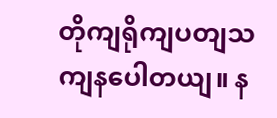တိုကျရိုကျပတျသကျနပေါတယျ။ န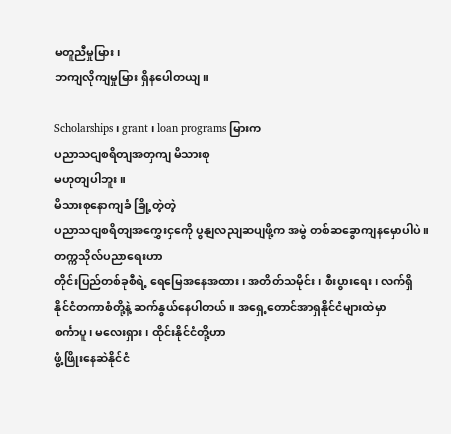မတူညီမှုမြား၊
ဘကျလိုကျမှုမြား ရှိနပေါတယျ။

Scholarships ၊ grant ၊ loan programs မြားက
ပညာသငျစရိတျအတှကျ မိသားစု
မဟုတျပါဘူး။
မိသားစုနောကျခံ ခြို့တဲ့တဲ့
ပညာသငျစရိတျအကွှေးငှကေို ပွနျလညျဆပျဖို့က အမွဲ တစ်ဆခွောကျနမှောပါပဲ။
တက္ကသိုလ်ပညာရေးဟာ
တိုင်းပြည်တစ်ခုစီရဲ့ ရေမြေအနေအထား၊ အတိတ်သမိုင်း၊ စီးပွားရေး၊ လက်ရှိ
နိုင်ငံတကာစံတို့နဲ့ ဆက်နွယ်နေပါတယ်။ အရှေ့တောင်အာရှနိုင်ငံများထဲမှာ
စင်္ကာပူ၊ မလေးရှား၊ ထိုင်းနိုင်ငံတို့ဟာ
ဖွံ့ဖြိုးနေဆဲနိုင်ငံ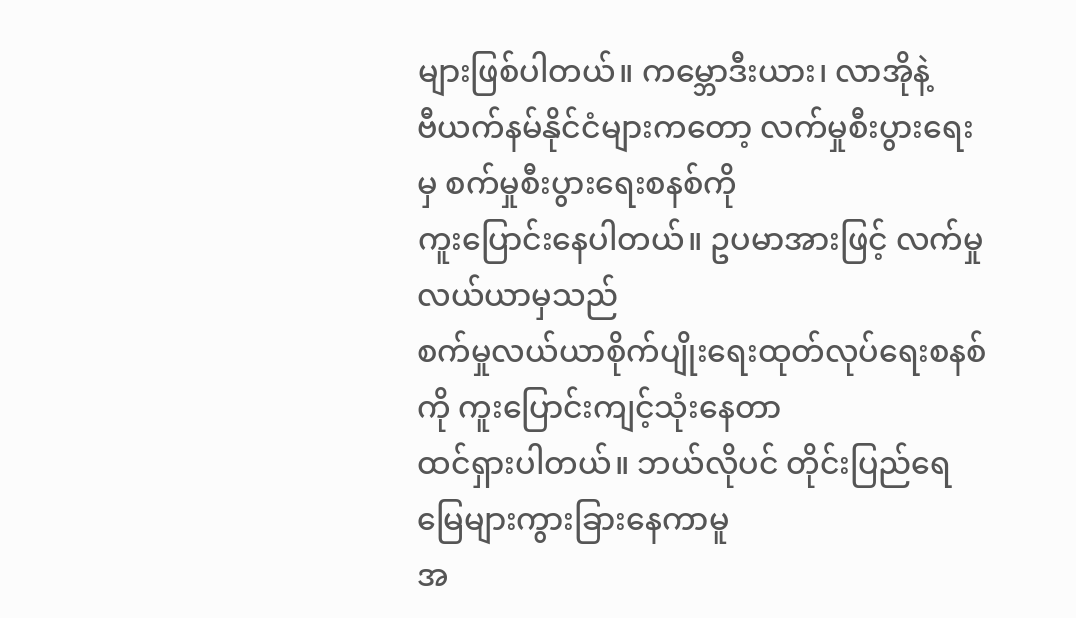များဖြစ်ပါတယ်။ ကမ္ဘောဒီးယား၊ လာအိုနဲ့
ဗီယက်နမ်နိုင်ငံများကတော့ လက်မှုစီးပွားရေးမှ စက်မှုစီးပွားရေးစနစ်ကို
ကူးပြောင်းနေပါတယ်။ ဥပမာအားဖြင့် လက်မှုလယ်ယာမှသည်
စက်မှုလယ်ယာစိုက်ပျိုးရေးထုတ်လုပ်ရေးစနစ်ကို ကူးပြောင်းကျင့်သုံးနေတာ
ထင်ရှားပါတယ်။ ဘယ်လိုပင် တိုင်းပြည်ရေမြေများကွားခြားနေကာမူ
အ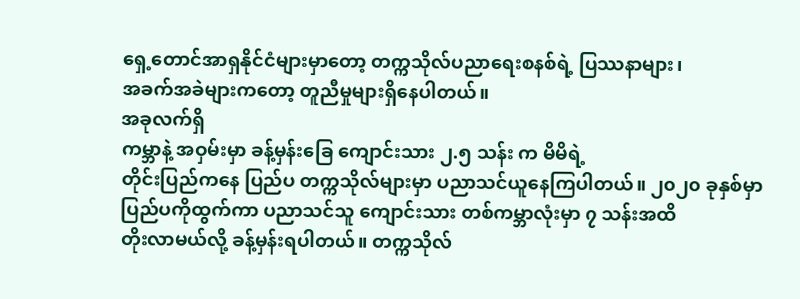ရှေ့တောင်အာရှနိုင်ငံများမှာတော့ တက္ကသိုလ်ပညာရေးစနစ်ရဲ့ ပြဿနာများ၊
အခက်အခဲများကတော့ တူညီမှုများရှိနေပါတယ်။
အခုလက်ရှိ
ကမ္ဘာနဲ့ အဝှမ်းမှာ ခန့်မှန်းခြေ ကျောင်းသား ၂.၅ သန်း က မိမိရဲ့
တိုင်းပြည်ကနေ ပြည်ပ တက္ကသိုလ်များမှာ ပညာသင်ယူနေကြပါတယ်။ ၂၀၂၀ ခုနှစ်မှာ
ပြည်ပကိုထွက်ကာ ပညာသင်သူ ကျောင်းသား တစ်ကမ္ဘာလုံးမှာ ၇ သန်းအထိ
တိုးလာမယ်လို့ ခန့်မှန်းရပါတယ်။ တက္ကသိုလ်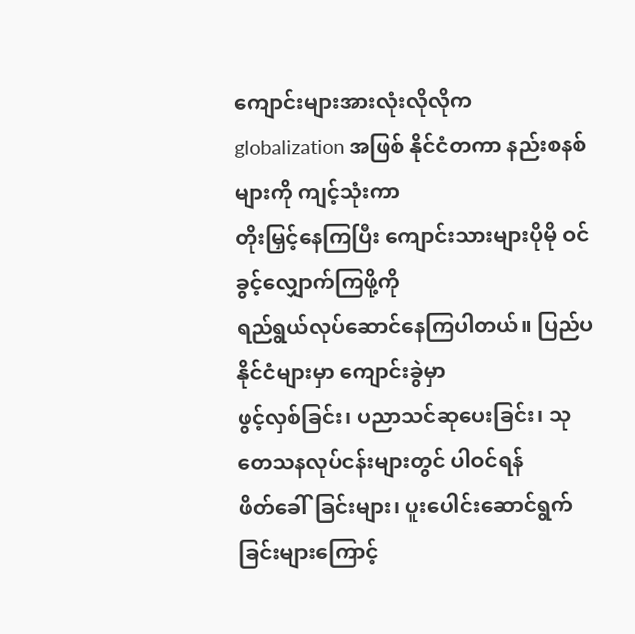ကျောင်းများအားလုံးလိုလိုက
globalization အဖြစ် နိုင်ငံတကာ နည်းစနစ်များကို ကျင့်သုံးကာ
တိုးမြှင့်နေကြပြီး ကျောင်းသားများပိုမို ဝင်ခွင့်လျှောက်ကြဖို့ကို
ရည်ရွယ်လုပ်ဆောင်နေကြပါတယ်။ ပြည်ပနိုင်ငံများမှာ ကျောင်းခွဲမှာ
ဖွင့်လှစ်ခြင်း၊ ပညာသင်ဆုပေးခြင်း၊ သုတေသနလုပ်ငန်းများတွင် ပါဝင်ရန်
ဖိတ်ခေါ်ခြင်းများ၊ ပူးပေါင်းဆောင်ရွက်ခြင်းများကြောင့်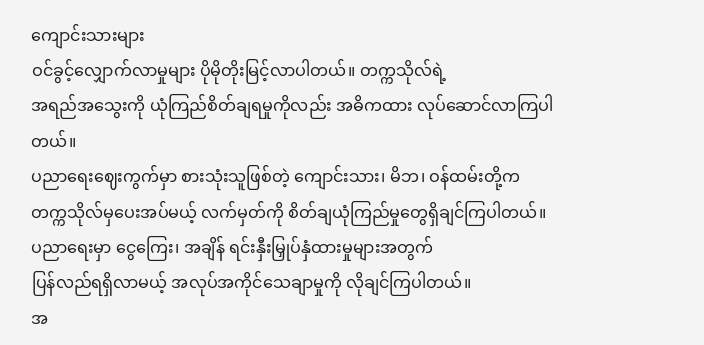ကျောင်းသားများ
ဝင်ခွင့်လျှောက်လာမှုများ ပိုမိုတိုးမြင့်လာပါတယ်။ တက္ကသိုလ်ရဲ့
အရည်အသွေးကို ယုံကြည်စိတ်ချရမှုကိုလည်း အဓိကထား လုပ်ဆောင်လာကြပါတယ်။
ပညာရေးဈေးကွက်မှာ စားသုံးသူဖြစ်တဲ့ ကျောင်းသား၊ မိဘ၊ ဝန်ထမ်းတို့က
တက္ကသိုလ်မှပေးအပ်မယ့် လက်မှတ်ကို စိတ်ချယုံကြည်မှုတွေရှိချင်ကြပါတယ်။
ပညာရေးမှာ ငွေကြေး၊ အချိန် ရင်းနှီးမြှုပ်နှံထားမှုများအတွက်
ပြန်လည်ရရှိလာမယ့် အလုပ်အကိုင်သေချာမှုကို လိုချင်ကြပါတယ်။
အ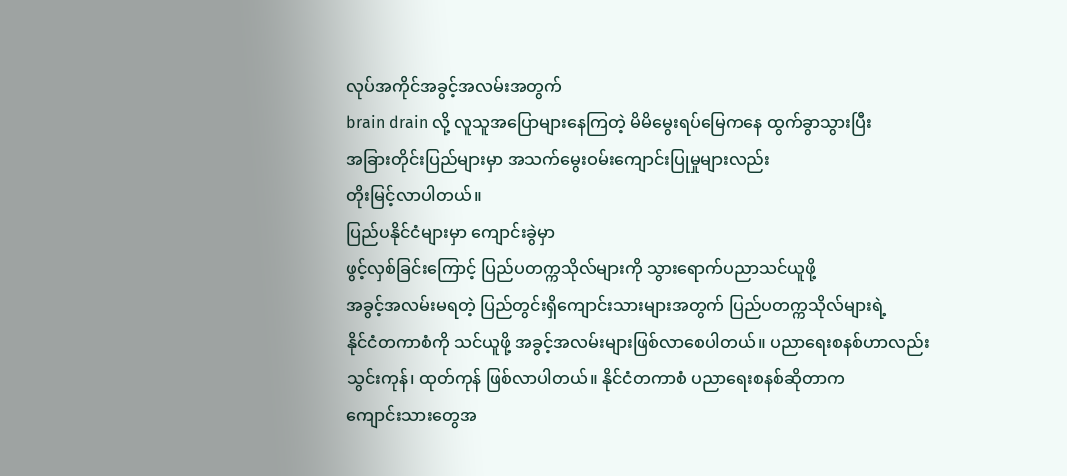လုပ်အကိုင်အခွင့်အလမ်းအတွက်
brain drain လို့ လူသူအပြောများနေကြတဲ့ မိမိမွေးရပ်မြေကနေ ထွက်ခွာသွားပြီး
အခြားတိုင်းပြည်များမှာ အသက်မွေးဝမ်းကျောင်းပြုမှုများလည်း
တိုးမြင့်လာပါတယ်။
ပြည်ပနိုင်ငံများမှာ ကျောင်းခွဲမှာ
ဖွင့်လှစ်ခြင်းကြောင့် ပြည်ပတက္ကသိုလ်များကို သွားရောက်ပညာသင်ယူဖို့
အခွင့်အလမ်းမရတဲ့ ပြည်တွင်းရှိကျောင်းသားများအတွက် ပြည်ပတက္ကသိုလ်များရဲ့
နိုင်ငံတကာစံကို သင်ယူဖို့ အခွင့်အလမ်းများဖြစ်လာစေပါတယ်။ ပညာရေးစနစ်ဟာလည်း
သွင်းကုန်၊ ထုတ်ကုန် ဖြစ်လာပါတယ်။ နိုင်ငံတကာစံ ပညာရေးစနစ်ဆိုတာက
ကျောင်းသားတွေအ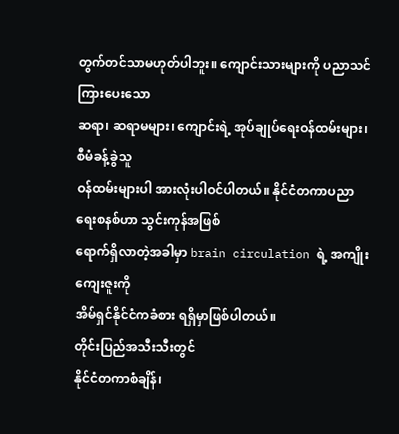တွက်တင်သာမဟုတ်ပါဘူး။ ကျောင်းသားများကို ပညာသင်ကြားပေးသော
ဆရာ၊ ဆရာမများ၊ ကျောင်းရဲ့ အုပ်ချုပ်ရေးဝန်ထမ်းများ၊ စီမံခန့်ခွဲသူ
ဝန်ထမ်းများပါ အားလုံးပါဝင်ပါတယ်။ နိုင်ငံတကာပညာရေးစနစ်ဟာ သွင်းကုန်အဖြစ်
ရောက်ရှိလာတဲ့အခါမှာ brain circulation ရဲ့ အကျိုးကျေးဇူးကို
အိမ်ရှင်နိုင်ငံကခံစား ရရှိမှာဖြစ်ပါတယ်။
တိုင်းပြည်အသီးသီးတွင်
နိုင်ငံတကာစံချိန်၊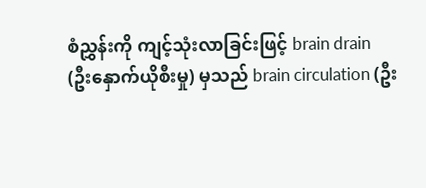စံညွှန်းကို ကျင့်သုံးလာခြင်းဖြင့် brain drain
(ဦးနှောက်ယိုစီးမှု) မှသည် brain circulation (ဦး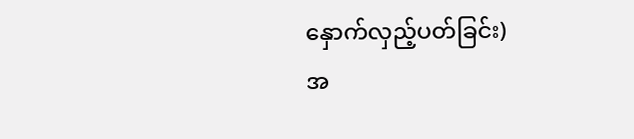နှောက်လှည့်ပတ်ခြင်း)
အ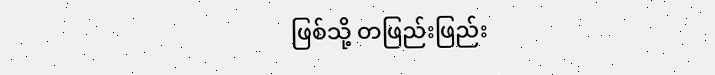ဖြစ်သို့ တဖြည်းဖြည်း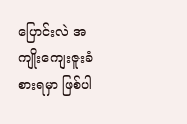ပြောင်းလဲ အကျိုးကျေးဇူးခံစားရမှာ ဖြစ်ပါ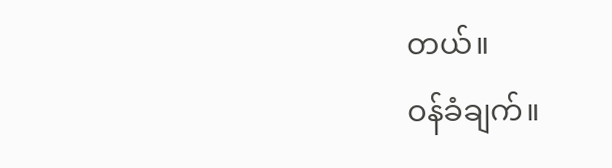တယ်။
ဝန်ခံချက်။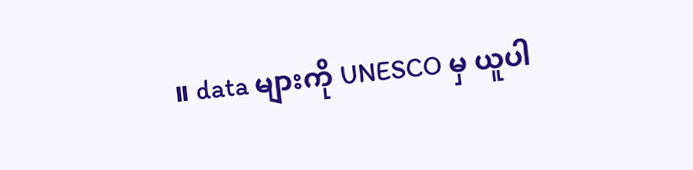။ data များကို UNESCO မှ ယူပါ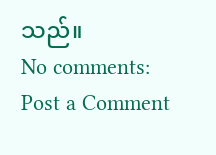သည်။
No comments:
Post a Comment